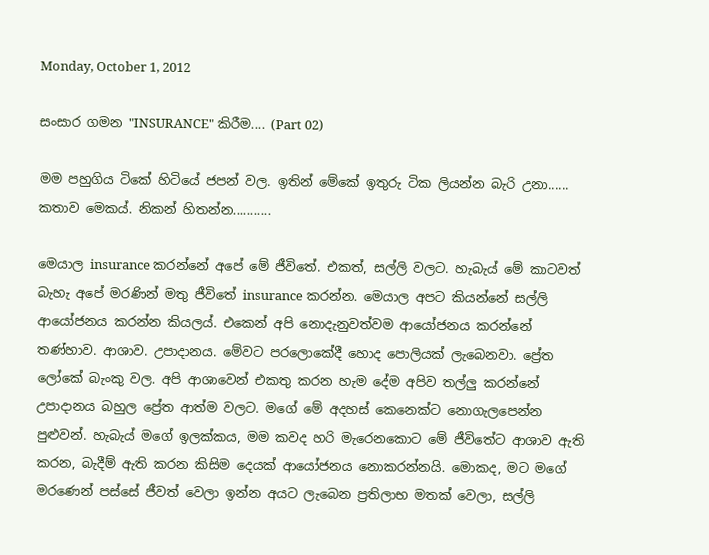Monday, October 1, 2012

සංසාර ගමන "INSURANCE" කිරීම.... (Part 02)

මම පහුගිය ටිකේ හිටියේ ජපන් වල. ඉතින් මේකේ ඉතුරු ටික ලියන්න බැරි උනා...... කතාව මෙකය්. නිකන් හිතන්න...........

මෙයාල insurance කරන්නේ අපේ මේ ජීවිතේ. එකත්, සල්ලි වලට. හැබැය් මේ කාටවත් බැහැ අපේ මරණින් මතු ජීවිතේ insurance කරන්න. මෙයාල අපට කියන්නේ සල්ලි ආයෝජනය කරන්න කියලය්. එකෙන් අපි නොදැනුවත්වම ආයෝජනය කරන්නේ තණ්හාව. ආශාව. උපාදානය. මේවට පරලොකේදී හොද පොලියක් ලැබෙනවා. ප්‍රේත ලෝකේ බැංකු වල. අපි ආශාවෙන් එකතු කරන හැම දේම අපිව තල්ලු කරන්නේ උපාදානය බහුල ප්‍රේත ආත්ම වලට. මගේ මේ අදහස් කෙනෙක්ට නොගැලපෙන්න පුළුවන්. හැබැය් මගේ ඉලක්කය, මම කවද හරි මැරෙනකොට මේ ජීවිතේට ආශාව ඇති කරන, බැදීම් ඇති කරන කිසිම දෙයක් ආයෝජනය නොකරන්නයි. මොකද, මට මගේ මරණෙන් පස්සේ ජීවත් වෙලා ඉන්න අයට ලැබෙන ප්‍රතිලාභ මතක් වෙලා, සල්ලි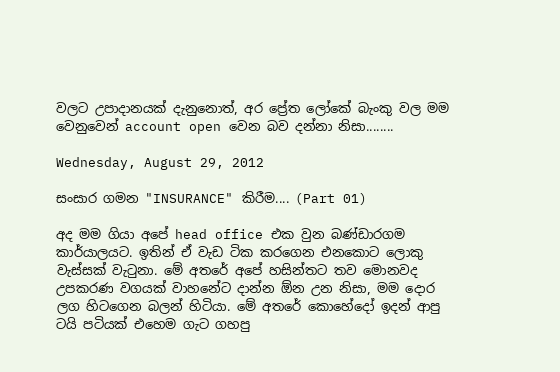වලට උපාදානයක් දැනුනොත්, අර ප්‍රේත ලෝකේ බැංකු වල මම වෙනුවෙන් account open වෙන බව දන්නා නිසා........

Wednesday, August 29, 2012

සංසාර ගමන "INSURANCE" කිරීම.... (Part 01)

අද මම ගියා අපේ head office එක වුන බණ්ඩාරගම කාර්යාලයට. ඉතින් ඒ වැඩ ටික කරගෙන එනකොට ලොකු වැස්සක් වැටුනා. මේ අතරේ අපේ හසින්තට තව මොනවද උපකරණ වගයක් වාහනේට දාන්න ඕන උන නිසා, මම දොර ලග හිටගෙන බලන් හිටියා. මේ අතරේ කොහේදෝ ඉදන් ආපු ටයි පටියක් එහෙම ගැට ගහපු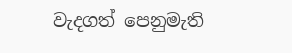වැදගත් පෙනුමැති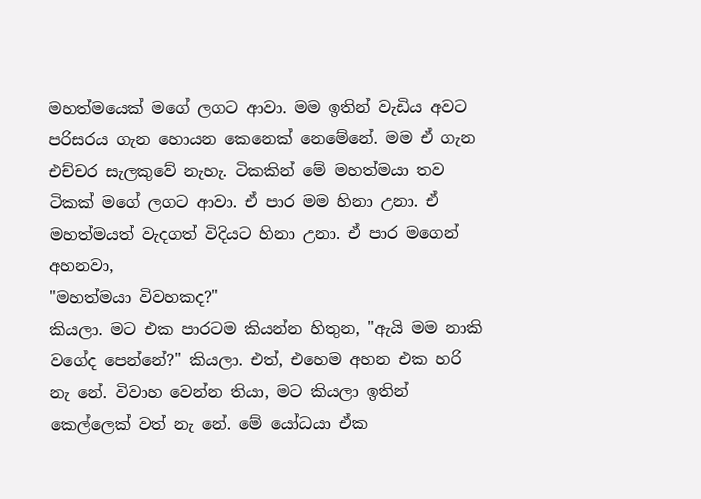මහත්මයෙක් මගේ ලගට ආවා. මම ඉතින් වැඩිය අවට පරිසරය ගැන හොයන කෙනෙක් නෙමේනේ. මම ඒ ගැන එච්චර සැලකුවේ නැහැ. ටිකකින් මේ මහත්මයා තව ටිකක් මගේ ලගට ආවා. ඒ පාර මම හිනා උනා. ඒ මහත්මයත් වැදගත් විදියට හිනා උනා. ඒ පාර මගෙන් අහනවා,
"මහත්මයා විවහකද?"
කියලා. මට එක පාරටම කියන්න හිතුන, "ඇයි මම නාකි වගේද පෙන්නේ?" කියලා. එත්, එහෙම අහන එක හරි නැ නේ. විවාහ වෙන්න තියා, මට කියලා ඉතින් කෙල්ලෙක් වත් නැ නේ. මේ යෝධයා ඒක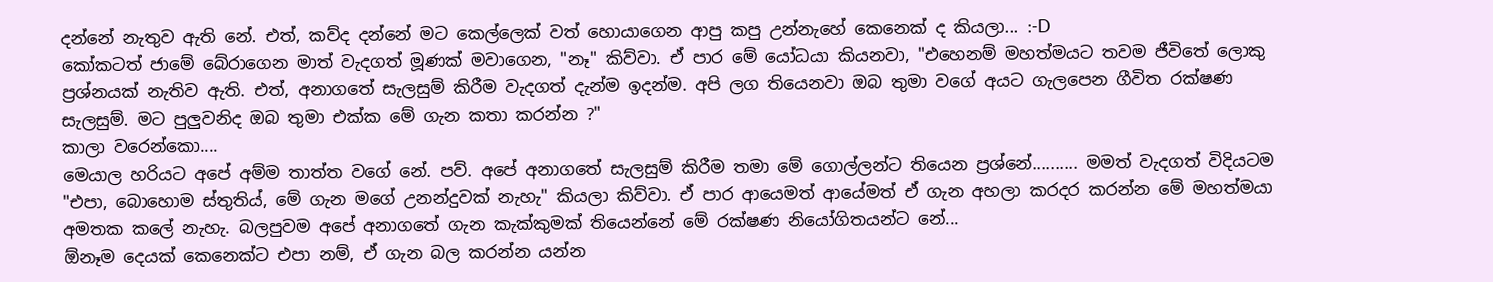දන්නේ නැතුව ඇති නේ. එත්, කව්ද දන්නේ මට කෙල්ලෙක් වත් හොයාගෙන ආපු කපු උන්නැහේ කෙනෙක් ද කියලා... :-D
කෝකටත් ජාමේ බේරාගෙන මාත් වැදගත් මූණක් මවාගෙන, "නෑ" කිව්වා. ඒ පාර මේ යෝධයා කියනවා, "එහෙනම් මහත්මයට තවම ජීවිතේ ලොකු ප්‍රශ්නයක් නැතිව ඇති. එත්, අනාගතේ සැලසුම් කිරීම වැදගත් දැන්ම ඉදන්ම. අපි ලග තියෙනවා ඔබ තුමා වගේ අයට ගැලපෙන ගීවිත රක්ෂණ සැලසුම්. මට පුලුවනිද ඔබ තුමා එක්ක මේ ගැන කතා කරන්න ?"
කාලා වරෙන්කො....
මෙයාල හරියට අපේ අම්ම තාත්ත වගේ නේ. පව්. අපේ අනාගතේ සැලසුම් කිරීම තමා මේ ගොල්ලන්ට තියෙන ප්‍රශ්නේ.......... මමත් වැදගත් විදියටම "එපා, බොහොම ස්තුතිය්, මේ ගැන මගේ උනන්දුවක් නැහැ" කියලා කිව්වා. ඒ පාර ආයෙමත් ආයේමත් ඒ ගැන අහලා කරදර කරන්න මේ මහත්මයා අමතක කලේ නැහැ. බලපුවම අපේ අනාගතේ ගැන කැක්කුමක් තියෙන්නේ මේ රක්ෂණ නියෝගිතයන්ට නේ...
ඕනෑම දෙයක් කෙනෙක්ට එපා නම්, ඒ ගැන බල කරන්න යන්න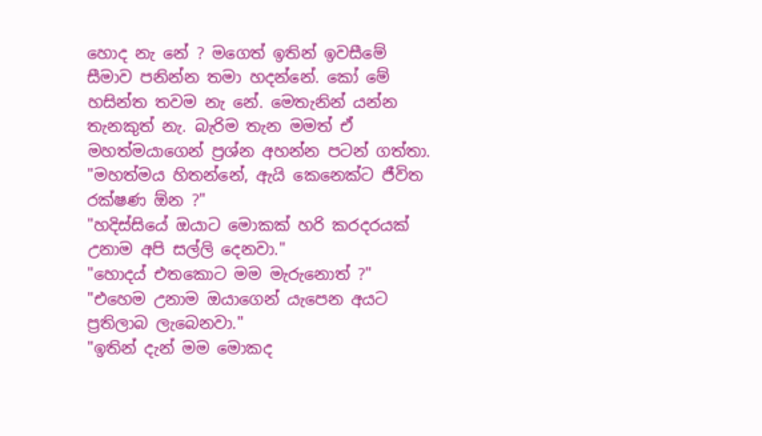හොද නැ නේ ? මගෙත් ඉතින් ඉවසීමේ සීමාව පනින්න තමා හදන්නේ. කෝ මේ හසින්ත තවම නැ නේ. මෙතැනින් යන්න තැනකුත් නැ. බැරිම තැන මමත් ඒ මහත්මයාගෙන් ප්‍රශ්න අහන්න පටන් ගත්තා. "මහත්මය හිතන්නේ, ඇයි කෙනෙක්ට ජීවිත රක්ෂණ ඕන ?"
"හදිස්සියේ ඔයාට මොකක් හරි කරදරයක් උනාම අපි සල්ලි දෙනවා."
"හොදය් එතකොට මම මැරුනොත් ?"
"එහෙම උනාම ඔයාගෙන් යැපෙන අයට ප්‍රතිලාබ ලැබෙනවා."
"ඉතින් දැන් මම මොකද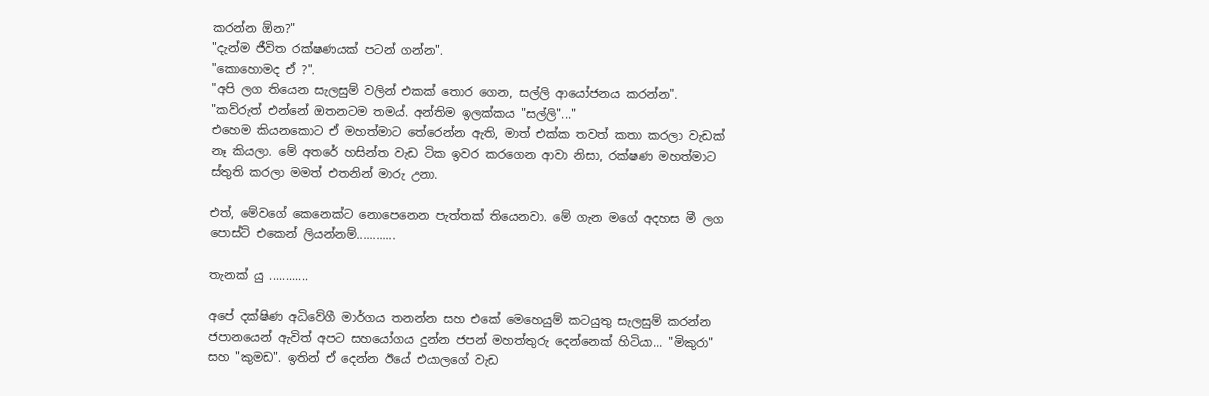කරන්න ඕන?"
"දැන්ම ජීවිත රක්ෂණයක් පටන් ගන්න".
"කොහොමද ඒ ?".
"අපි ලග තියෙන සැලසුම් වලින් එකක් තොර ගෙන, සල්ලි ආයෝජනය කරන්න".
"කව්රුත් එන්නේ ඔතනටම තමය්. අන්තිම ඉලක්කය "සල්ලි"..."
එහෙම කියනකොට ඒ මහත්මාට තේරෙන්න ඇති, මාත් එක්ක තවත් කතා කරලා වැඩක් නෑ කියලා. මේ අතරේ හසින්ත වැඩ ටික ඉවර කරගෙන ආවා නිසා, රක්ෂණ මහත්මාට ස්තුති කරලා මමත් එතනින් මාරු උනා.

එත්, මේවගේ කෙනෙක්ට නොපෙනෙන පැත්තක් තියෙනවා. මේ ගැන මගේ අදහස මී ලග පොස්ට් එකෙන් ලියන්නම්............

තැනක් යු ............

අපේ දක්ෂිණ අධිවේගී මාර්ගය තනන්න සහ එකේ මෙහෙයුම් කටයුතු සැලසුම් කරන්න ජපානයෙන් ඇවිත් අපට සහයෝගය දුන්න ජපන් මහත්තුරු දෙන්නෙක් හිටියා... "මිකුරා" සහ "කුමඩ". ඉතින් ඒ දෙන්න ඊයේ එයාලගේ වැඩ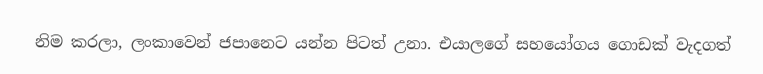නිම කරලා, ලංකාවෙන් ජපානෙට යන්න පිටත් උනා. එයාලගේ සහයෝගය ගොඩක් වැදගත්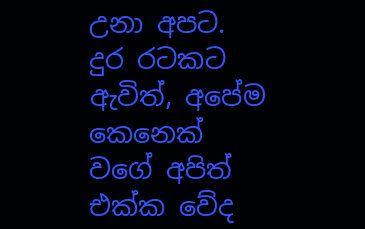උනා අපට. දුර රටකට ඇවිත්, අපේම කෙනෙක් වගේ අපිත් එක්ක වේද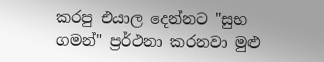කරපු එයාල දෙන්නට "සුභ ගමන්" ප්‍රර්ථනා කරනවා මුළු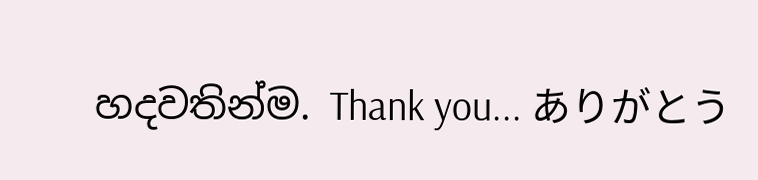හදවතින්ම. Thank you... ありがとう